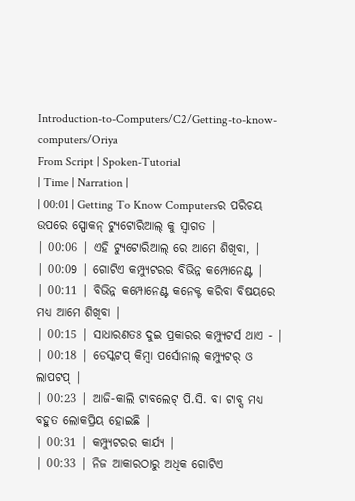Introduction-to-Computers/C2/Getting-to-know-computers/Oriya
From Script | Spoken-Tutorial
| Time | Narration |
| 00:01 | Getting To Know Computersର ପରିଚୟ ଉପରେ ସ୍ପୋକନ୍ ଟ୍ୟୁଟୋରିଆଲ୍ କୁ ସ୍ୱାଗତ |
| 00:06 | ଏହି ଟ୍ୟୁଟୋରିଆଲ୍ ରେ ଆମେ ଶିଖିବା, |
| 00:09 | ଗୋଟିଏ କମ୍ପ୍ୟୁଟରର ବିଭିନ୍ନ କମ୍ପୋନେଣ୍ଟ |
| 00:11 | ବିଭିନ୍ନ କମ୍ପୋନେଣ୍ଟ କନେକ୍ଟ କରିବା ବିଷୟରେ ମଧ୍ୟ ଆମେ ଶିଖିବା |
| 00:15 | ସାଧାରଣତଃ ଦୁଇ ପ୍ରକାରର କମ୍ପ୍ୟୁଟର୍ସ ଥାଏ - |
| 00:18 | ଡେସ୍କଟପ୍ କିମ୍ୱା ପର୍ସୋନାଲ୍ କମ୍ପ୍ୟୁଟର୍ ଓ ଲାପଟପ୍ |
| 00:23 | ଆଜି-କାଲି ଟାବଲେଟ୍ ପି.ସି. ବା ଟାବ୍ସ ମଧ୍ୟ ବହୁତ ଲୋକପ୍ରିୟ ହୋଇଛି |
| 00:31 | କମ୍ପ୍ୟୁଟରର କାର୍ଯ୍ୟ |
| 00:33 | ନିଜ ଆକାରଠାରୁ ଅଧିକ ଗୋଟିଏ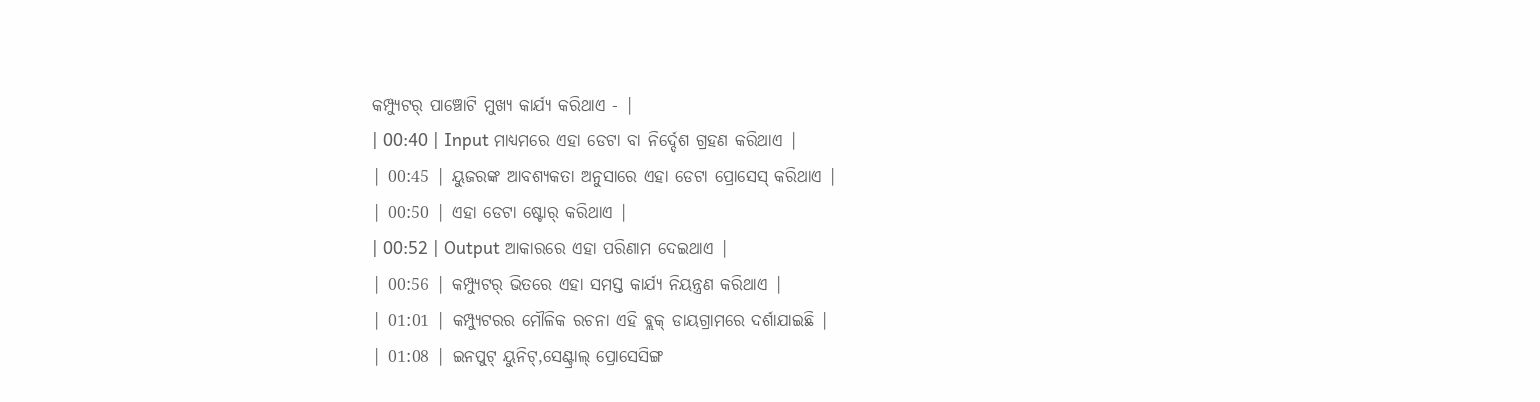କମ୍ପ୍ୟୁଟର୍ ପାଞ୍ଚୋଟି ମୁଖ୍ୟ କାର୍ଯ୍ୟ କରିଥାଏ - |
| 00:40 | Input ମାଧ୍ୟମରେ ଏହା ଡେଟା ବା ନିର୍ଦ୍ଦେଶ ଗ୍ରହଣ କରିଥାଏ |
| 00:45 | ୟୁଜରଙ୍କ ଆବଶ୍ୟକତା ଅନୁସାରେ ଏହା ଡେଟା ପ୍ରୋସେସ୍ କରିଥାଏ |
| 00:50 | ଏହା ଡେଟା ଷ୍ଟୋର୍ କରିଥାଏ |
| 00:52 | Output ଆକାରରେ ଏହା ପରିଣାମ ଦେଇଥାଏ |
| 00:56 | କମ୍ପ୍ୟୁଟର୍ ଭିତରେ ଏହା ସମସ୍ତ କାର୍ଯ୍ୟ ନିୟନ୍ତ୍ରଣ କରିଥାଏ |
| 01:01 | କମ୍ପ୍ୟୁଟରର ମୌଳିକ ରଚନା ଏହି ବ୍ଲକ୍ ଡାୟଗ୍ରାମରେ ଦର୍ଶାଯାଇଛି |
| 01:08 | ଇନପୁଟ୍ ୟୁନିଟ୍,ସେଣ୍ଟ୍ରାଲ୍ ପ୍ରୋସେସିଙ୍ଗ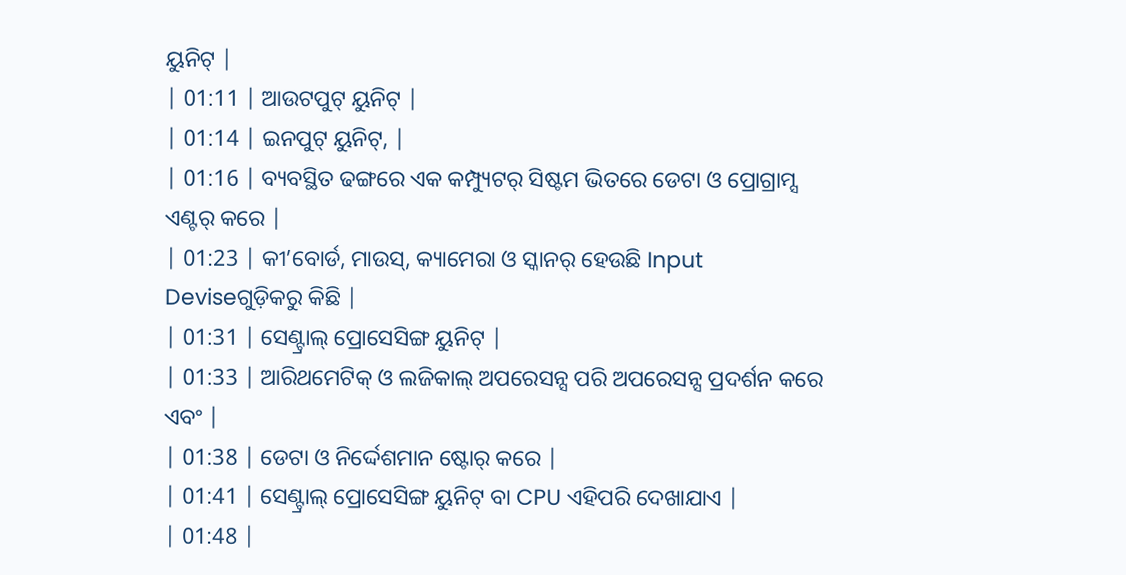ୟୁନିଟ୍ |
| 01:11 | ଆଉଟପୁଟ୍ ୟୁନିଟ୍ |
| 01:14 | ଇନପୁଟ୍ ୟୁନିଟ୍, |
| 01:16 | ବ୍ୟବସ୍ଥିତ ଢଙ୍ଗରେ ଏକ କମ୍ପ୍ୟୁଟର୍ ସିଷ୍ଟମ ଭିତରେ ଡେଟା ଓ ପ୍ରୋଗ୍ରାମ୍ସ ଏଣ୍ଟର୍ କରେ |
| 01:23 | କୀ’ବୋର୍ଡ, ମାଉସ୍, କ୍ୟାମେରା ଓ ସ୍କାନର୍ ହେଉଛି Input Deviseଗୁଡ଼ିକରୁ କିଛି |
| 01:31 | ସେଣ୍ଟ୍ରାଲ୍ ପ୍ରୋସେସିଙ୍ଗ ୟୁନିଟ୍ |
| 01:33 | ଆରିଥମେଟିକ୍ ଓ ଲଜିକାଲ୍ ଅପରେସନ୍ସ ପରି ଅପରେସନ୍ସ ପ୍ରଦର୍ଶନ କରେ ଏବଂ |
| 01:38 | ଡେଟା ଓ ନିର୍ଦ୍ଦେଶମାନ ଷ୍ଟୋର୍ କରେ |
| 01:41 | ସେଣ୍ଟ୍ରାଲ୍ ପ୍ରୋସେସିଙ୍ଗ ୟୁନିଟ୍ ବା CPU ଏହିପରି ଦେଖାଯାଏ |
| 01:48 |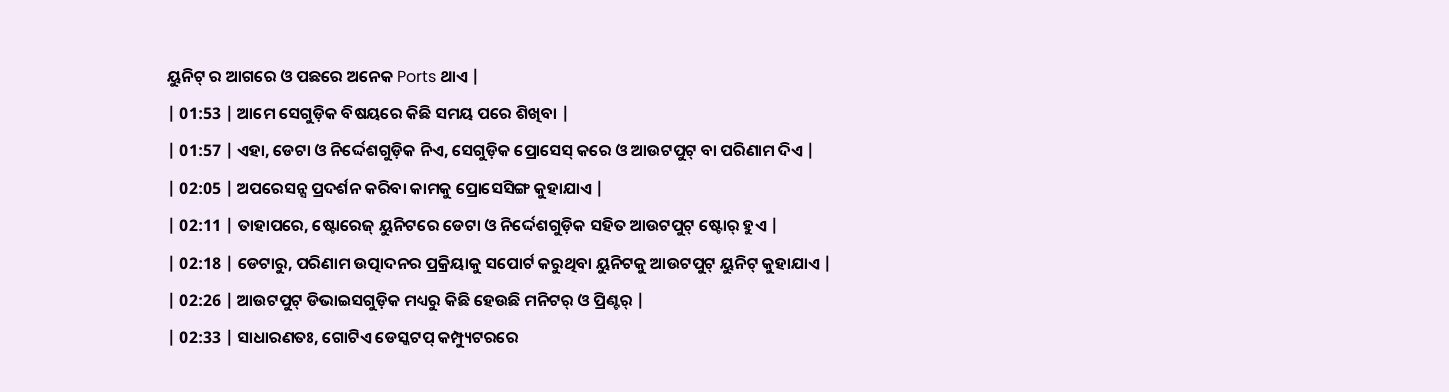ୟୁନିଟ୍ ର ଆଗରେ ଓ ପଛରେ ଅନେକ Ports ଥାଏ |
| 01:53 | ଆମେ ସେଗୁଡ଼ିକ ବିଷୟରେ କିଛି ସମୟ ପରେ ଶିଖିବା |
| 01:57 | ଏହା, ଡେଟା ଓ ନିର୍ଦ୍ଦେଶଗୁଡ଼ିକ ନିଏ, ସେଗୁଡ଼ିକ ପ୍ରୋସେସ୍ କରେ ଓ ଆଉଟପୁଟ୍ ବା ପରିଣାମ ଦିଏ |
| 02:05 | ଅପରେସନ୍ସ ପ୍ରଦର୍ଶନ କରିବା କାମକୁ ପ୍ରୋସେସିଙ୍ଗ କୁହାଯାଏ |
| 02:11 | ତାହାପରେ, ଷ୍ଟୋରେଜ୍ ୟୁନିଟରେ ଡେଟା ଓ ନିର୍ଦ୍ଦେଶଗୁଡ଼ିକ ସହିତ ଆଉଟପୁଟ୍ ଷ୍ଟୋର୍ ହୁଏ |
| 02:18 | ଡେଟାରୁ, ପରିଣାମ ଉତ୍ପାଦନର ପ୍ରକ୍ରିୟାକୁ ସପୋର୍ଟ କରୁଥିବା ୟୁନିଟକୁ ଆଉଟପୁଟ୍ ୟୁନିଟ୍ କୁହାଯାଏ |
| 02:26 | ଆଉଟପୁଟ୍ ଡିଭାଇସଗୁଡ଼ିକ ମଧ୍ୟରୁ କିଛି ହେଉଛି ମନିଟର୍ ଓ ପ୍ରିଣ୍ଟର୍ |
| 02:33 | ସାଧାରଣତଃ, ଗୋଟିଏ ଡେସ୍କଟପ୍ କମ୍ପ୍ୟୁଟରରେ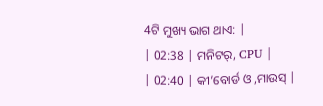4ଟି ମୁଖ୍ୟ ଭାଗ ଥାଏ: |
| 02:38 | ମନିଟର୍, CPU |
| 02:40 | କୀ’ବୋର୍ଡ ଓ ,ମାଉସ୍ |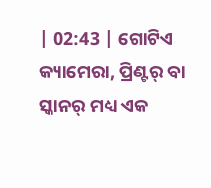| 02:43 | ଗୋଟିଏ କ୍ୟାମେରା, ପ୍ରିଣ୍ଟର୍ ବା ସ୍କାନର୍ ମଧ୍ୟ ଏକ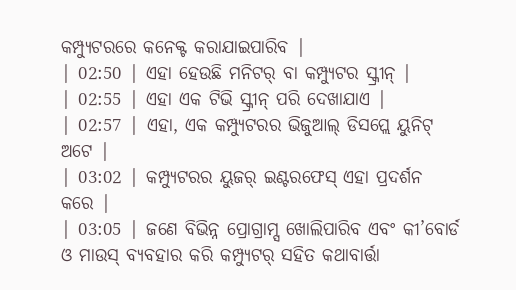କମ୍ପ୍ୟୁଟରରେ କନେକ୍ଟ କରାଯାଇପାରିବ |
| 02:50 | ଏହା ହେଉଛି ମନିଟର୍ ବା କମ୍ପ୍ୟୁଟର ସ୍କ୍ରୀନ୍ |
| 02:55 | ଏହା ଏକ ଟିଭି ସ୍କ୍ରୀନ୍ ପରି ଦେଖାଯାଏ |
| 02:57 | ଏହା, ଏକ କମ୍ପ୍ୟୁଟରର ଭିଜୁଆଲ୍ ଡିସପ୍ଲେ ୟୁନିଟ୍ ଅଟେ |
| 03:02 | କମ୍ପ୍ୟୁଟରର ୟୁଜର୍ ଇଣ୍ଟରଫେସ୍ ଏହା ପ୍ରଦର୍ଶନ କରେ |
| 03:05 | ଜଣେ ବିଭିନ୍ନ ପ୍ରୋଗ୍ରାମ୍ସ ଖୋଲିପାରିବ ଏବଂ କୀ’ବୋର୍ଡ ଓ ମାଉସ୍ ବ୍ୟବହାର କରି କମ୍ପ୍ୟୁଟର୍ ସହିତ କଥାବାର୍ତ୍ତା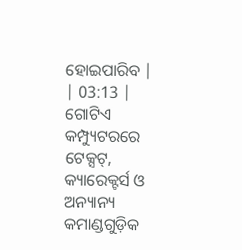ହୋଇପାରିବ |
| 03:13 | ଗୋଟିଏ କମ୍ପ୍ୟୁଟରରେ ଟେକ୍ସଟ୍, କ୍ୟାରେକ୍ଟର୍ସ ଓ ଅନ୍ୟାନ୍ୟ କମାଣ୍ଡଗୁଡ଼ିକ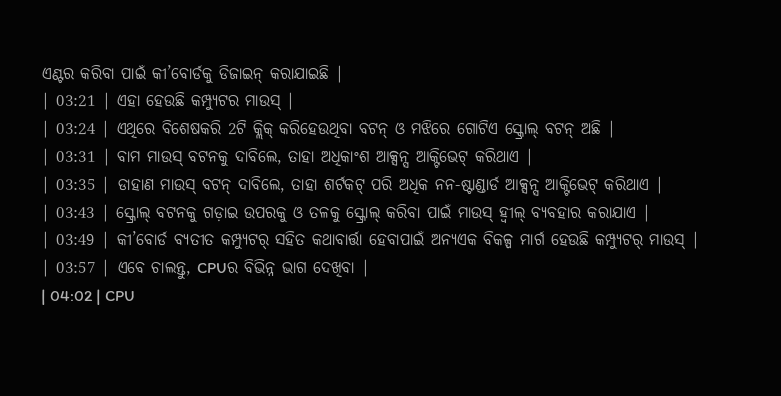ଏଣ୍ଟର କରିବା ପାଇଁ କୀ’ବୋର୍ଡକୁ ଡିଜାଇନ୍ କରାଯାଇଛି |
| 03:21 | ଏହା ହେଉଛି କମ୍ପ୍ୟୁଟର ମାଉସ୍ |
| 03:24 | ଏଥିରେ ବିଶେଷକରି 2ଟି କ୍ଲିକ୍ କରିହେଉଥିବା ବଟନ୍ ଓ ମଝିରେ ଗୋଟିଏ ସ୍କ୍ରୋଲ୍ ବଟନ୍ ଅଛି |
| 03:31 | ବାମ ମାଉସ୍ ବଟନକୁ ଦାବିଲେ, ତାହା ଅଧିକାଂଶ ଆକ୍ସନ୍ସ ଆକ୍ଟିଭେଟ୍ କରିଥାଏ |
| 03:35 | ଡାହାଣ ମାଉସ୍ ବଟନ୍ ଦାବିଲେ, ତାହା ଶର୍ଟକଟ୍ ପରି ଅଧିକ ନନ-ଷ୍ଟାଣ୍ଡାର୍ଡ ଆକ୍ସନ୍ସ ଆକ୍ଟିଭେଟ୍ କରିଥାଏ |
| 03:43 | ସ୍କ୍ରୋଲ୍ ବଟନକୁ ଗଡ଼ାଇ ଉପରକୁ ଓ ତଳକୁ ସ୍କ୍ରୋଲ୍ କରିବା ପାଇଁ ମାଉସ୍ ହ୍ୱୀଲ୍ ବ୍ୟବହାର କରାଯାଏ |
| 03:49 | କୀ’ବୋର୍ଡ ବ୍ୟତୀତ କମ୍ପ୍ୟୁଟର୍ ସହିତ କଥାବାର୍ତ୍ତା ହେବାପାଇଁ ଅନ୍ୟଏକ ବିକଳ୍ପ ମାର୍ଗ ହେଉଛି କମ୍ପ୍ୟୁଟର୍ ମାଉସ୍ |
| 03:57 | ଏବେ ଚାଲନ୍ତୁ, CPUର ବିଭିନ୍ନ ଭାଗ ଦେଖିବା |
| 04:02 | CPU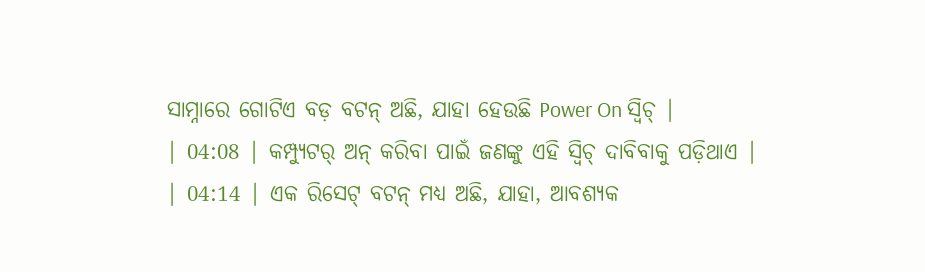ସାମ୍ନାରେ ଗୋଟିଏ ବଡ଼ ବଟନ୍ ଅଛି, ଯାହା ହେଉଛି Power On ସ୍ୱିଚ୍ |
| 04:08 | କମ୍ପ୍ୟୁଟର୍ ଅନ୍ କରିବା ପାଇଁ ଜଣଙ୍କୁ ଏହି ସ୍ୱିଚ୍ ଦାବିବାକୁ ପଡ଼ିଥାଏ |
| 04:14 | ଏକ ରିସେଟ୍ ବଟନ୍ ମଧ୍ୟ ଅଛି, ଯାହା, ଆବଶ୍ୟକ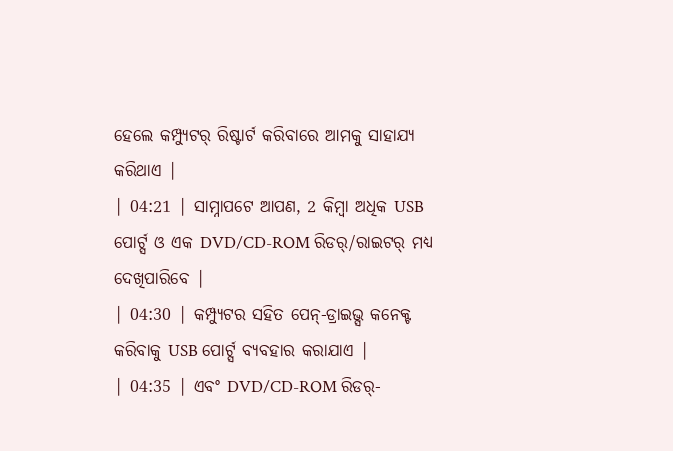ହେଲେ କମ୍ପ୍ୟୁଟର୍ ରିଷ୍ଟାର୍ଟ କରିବାରେ ଆମକୁ ସାହାଯ୍ୟ କରିଥାଏ |
| 04:21 | ସାମ୍ନାପଟେ ଆପଣ, 2 କିମ୍ୱା ଅଧିକ USB ପୋର୍ଟ୍ସ ଓ ଏକ DVD/CD-ROM ରିଡର୍/ରାଇଟର୍ ମଧ୍ୟ ଦେଖିପାରିବେ |
| 04:30 | କମ୍ପ୍ୟୁଟର ସହିତ ପେନ୍-ଡ୍ରାଇଭ୍ସ କନେକ୍ଟ କରିବାକୁ USB ପୋର୍ଟ୍ସ ବ୍ୟବହାର କରାଯାଏ |
| 04:35 | ଏବଂ DVD/CD-ROM ରିଡର୍-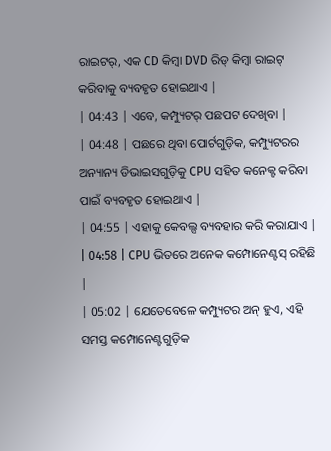ରାଇଟର୍, ଏକ CD କିମ୍ୱା DVD ରିଡ୍ କିମ୍ୱା ରାଇଟ୍ କରିବାକୁ ବ୍ୟବହୃତ ହୋଇଥାଏ |
| 04:43 | ଏବେ, କମ୍ପ୍ୟୁଟର୍ ପଛପଟ ଦେଖିବା |
| 04:48 | ପଛରେ ଥିବା ପୋର୍ଟଗୁଡ଼ିକ, କମ୍ପ୍ୟୁଟରର ଅନ୍ୟାନ୍ୟ ଡିଭାଇସଗୁଡ଼ିକୁ CPU ସହିତ କନେକ୍ଟ କରିବା ପାଇଁ ବ୍ୟବହୃତ ହୋଇଥାଏ |
| 04:55 | ଏହାକୁ କେବଲ୍ସ ବ୍ୟବହାର କରି କରାଯାଏ |
| 04:58 | CPU ଭିତରେ ଅନେକ କମ୍ପୋନେଣ୍ଟସ୍ ରହିଛି |
| 05:02 | ଯେତେବେଳେ କମ୍ପ୍ୟୁଟର ଅନ୍ ହୁଏ, ଏହି ସମସ୍ତ କମ୍ପୋନେଣ୍ଟଗୁଡ଼ିକ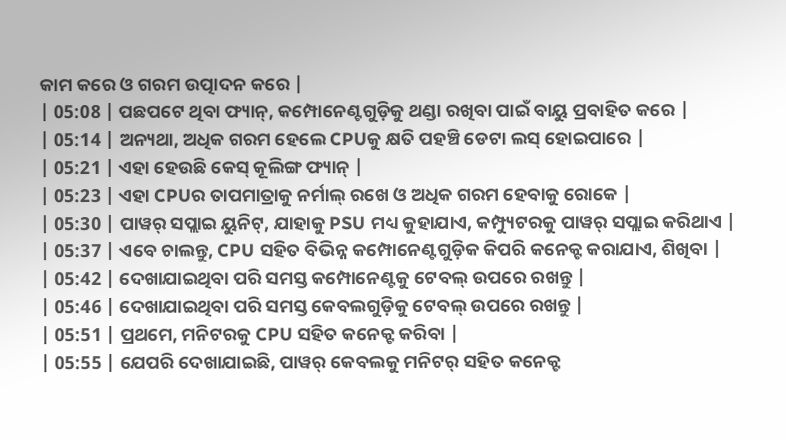କାମ କରେ ଓ ଗରମ ଉତ୍ପାଦନ କରେ |
| 05:08 | ପଛପଟେ ଥିବା ଫ୍ୟାନ୍, କମ୍ପୋନେଣ୍ଟଗୁଡ଼ିକୁ ଥଣ୍ଡା ରଖିବା ପାଇଁ ବାୟୁ ପ୍ରବାହିତ କରେ |
| 05:14 | ଅନ୍ୟଥା, ଅଧିକ ଗରମ ହେଲେ CPUକୁ କ୍ଷତି ପହଞ୍ଚି ଡେଟା ଲସ୍ ହୋଇପାରେ |
| 05:21 | ଏହା ହେଉଛି କେସ୍ କୂଲିଙ୍ଗ ଫ୍ୟାନ୍ |
| 05:23 | ଏହା CPUର ତାପମାତ୍ରାକୁ ନର୍ମାଲ୍ ରଖେ ଓ ଅଧିକ ଗରମ ହେବାକୁ ରୋକେ |
| 05:30 | ପାୱର୍ ସପ୍ଲାଇ ୟୁନିଟ୍, ଯାହାକୁ PSU ମଧ୍ୟ କୁହାଯାଏ, କମ୍ପ୍ୟୁଟରକୁ ପାୱର୍ ସପ୍ଲାଇ କରିଥାଏ |
| 05:37 | ଏବେ ଚାଲନ୍ତୁ, CPU ସହିତ ବିଭିନ୍ନ କମ୍ପୋନେଣ୍ଟଗୁଡ଼ିକ କିପରି କନେକ୍ଟ କରାଯାଏ, ଶିଖିବା |
| 05:42 | ଦେଖାଯାଇଥିବା ପରି ସମସ୍ତ କମ୍ପୋନେଣ୍ଟକୁ ଟେବଲ୍ ଉପରେ ରଖନ୍ତୁ |
| 05:46 | ଦେଖାଯାଇଥିବା ପରି ସମସ୍ତ କେବଲଗୁଡ଼ିକୁ ଟେବଲ୍ ଉପରେ ରଖନ୍ତୁ |
| 05:51 | ପ୍ରଥମେ, ମନିଟରକୁ CPU ସହିତ କନେକ୍ଟ କରିବା |
| 05:55 | ଯେପରି ଦେଖାଯାଇଛି, ପାୱର୍ କେବଲକୁ ମନିଟର୍ ସହିତ କନେକ୍ଟ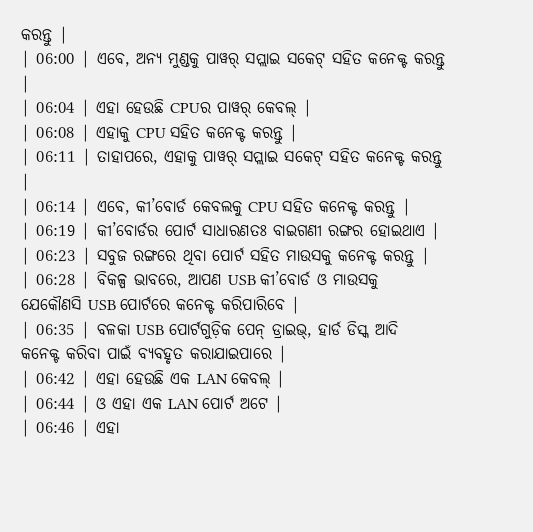କରନ୍ତୁ |
| 06:00 | ଏବେ, ଅନ୍ୟ ମୁଣ୍ଡକୁ ପାୱର୍ ସପ୍ଲାଇ ସକେଟ୍ ସହିତ କନେକ୍ଟ କରନ୍ତୁ |
| 06:04 | ଏହା ହେଉଛି CPUର ପାୱର୍ କେବଲ୍ |
| 06:08 | ଏହାକୁ CPU ସହିତ କନେକ୍ଟ କରନ୍ତୁ |
| 06:11 | ତାହାପରେ, ଏହାକୁ ପାୱର୍ ସପ୍ଲାଇ ସକେଟ୍ ସହିତ କନେକ୍ଟ କରନ୍ତୁ |
| 06:14 | ଏବେ, କୀ’ବୋର୍ଡ କେବଲକୁ CPU ସହିତ କନେକ୍ଟ କରନ୍ତୁ |
| 06:19 | କୀ’ବୋର୍ଡର ପୋର୍ଟ ସାଧାରଣତଃ ବାଇଗଣୀ ରଙ୍ଗର ହୋଇଥାଏ |
| 06:23 | ସବୁଜ ରଙ୍ଗରେ ଥିବା ପୋର୍ଟ ସହିତ ମାଉସକୁ କନେକ୍ଟ କରନ୍ତୁ |
| 06:28 | ବିକଳ୍ପ ଭାବରେ, ଆପଣ USB କୀ’ବୋର୍ଡ ଓ ମାଉସକୁ ଯେକୌଣସି USB ପୋର୍ଟରେ କନେକ୍ଟ କରିପାରିବେ |
| 06:35 | ବଳକା USB ପୋର୍ଟଗୁଡ଼ିକ ପେନ୍ ଡ୍ରାଇଭ୍, ହାର୍ଡ ଡିସ୍କ ଆଦି କନେକ୍ଟ କରିବା ପାଇଁ ବ୍ୟବହୃତ କରାଯାଇପାରେ |
| 06:42 | ଏହା ହେଉଛି ଏକ LAN କେବଲ୍ |
| 06:44 | ଓ ଏହା ଏକ LAN ପୋର୍ଟ ଅଟେ |
| 06:46 | ଏହା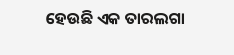ହେଉଛି ଏକ ତାରଲଗା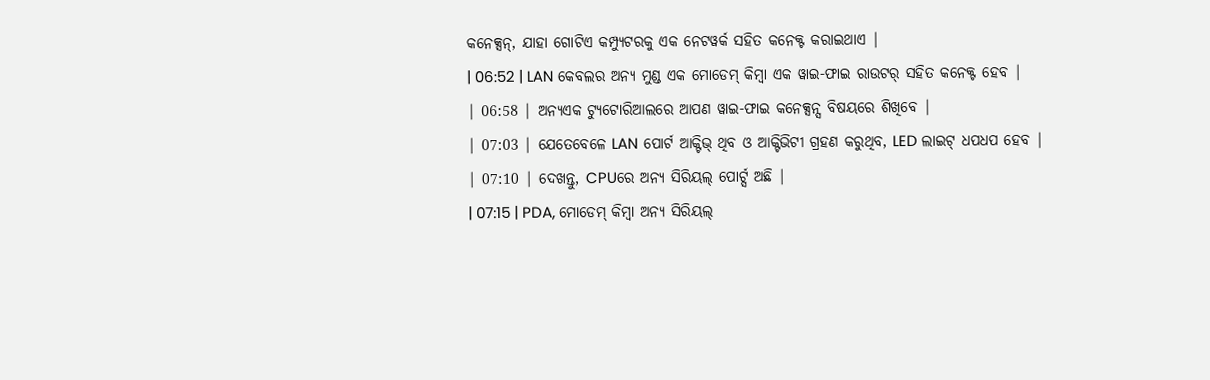କନେକ୍ସନ୍, ଯାହା ଗୋଟିଏ କମ୍ପ୍ୟୁଟରକୁ ଏକ ନେଟୱର୍କ ସହିତ କନେକ୍ଟ କରାଇଥାଏ |
| 06:52 | LAN କେବଲର ଅନ୍ୟ ମୁଣ୍ଡ ଏକ ମୋଡେମ୍ କିମ୍ୱା ଏକ ୱାଇ-ଫାଇ ରାଉଟର୍ ସହିତ କନେକ୍ଟ ହେବ |
| 06:58 | ଅନ୍ୟଏକ ଟ୍ୟୁଟୋରିଆଲରେ ଆପଣ ୱାଇ-ଫାଇ କନେକ୍ସନ୍ସ ବିଷୟରେ ଶିଖିବେ |
| 07:03 | ଯେତେବେଳେ LAN ପୋର୍ଟ ଆକ୍ଟିଭ୍ ଥିବ ଓ ଆକ୍ଟିଭିଟୀ ଗ୍ରହଣ କରୁଥିବ, LED ଲାଇଟ୍ ଧପଧପ ହେବ |
| 07:10 | ଦେଖନ୍ତୁ, CPUରେ ଅନ୍ୟ ସିରିୟଲ୍ ପୋର୍ଟ୍ସ ଅଛି |
| 07:15 | PDA, ମୋଡେମ୍ କିମ୍ୱା ଅନ୍ୟ ସିରିୟଲ୍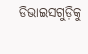ଡିଭାଇସଗୁଡ଼ିକୁ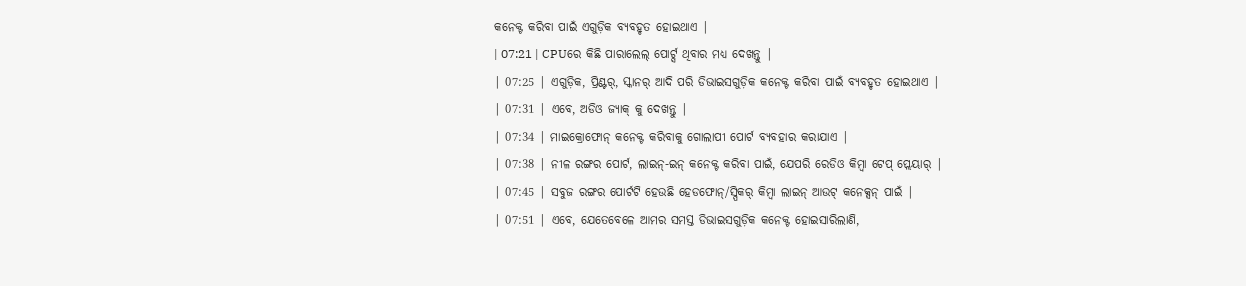କନେକ୍ଟ କରିବା ପାଇଁ ଏଗୁଡ଼ିକ ବ୍ୟବହୃତ ହୋଇଥାଏ |
| 07:21 | CPUରେ କିଛି ପାରାଲେଲ୍ ପୋର୍ଟ୍ସ ଥିବାର ମଧ୍ୟ ଦେଖନ୍ତୁ |
| 07:25 | ଏଗୁଡ଼ିକ, ପ୍ରିଣ୍ଟର୍, ସ୍କାନର୍ ଆଦି ପରି ଡିଭାଇସଗୁଡ଼ିକ କନେକ୍ଟ କରିବା ପାଇଁ ବ୍ୟବହୃତ ହୋଇଥାଏ |
| 07:31 | ଏବେ, ଅଡିଓ ଜ୍ୟାକ୍ କୁ ଦେଖନ୍ତୁ |
| 07:34 | ମାଇକ୍ରୋଫୋନ୍ କନେକ୍ଟ କରିବାକୁ ଗୋଲାପୀ ପୋର୍ଟ ବ୍ୟବହାର କରାଯାଏ |
| 07:38 | ନୀଳ ରଙ୍ଗର ପୋର୍ଟ, ଲାଇନ୍-ଇନ୍ କନେକ୍ଟ କରିବା ପାଇଁ, ଯେପରି ରେଡିଓ କିମ୍ୱା ଟେପ୍ ପ୍ଲେୟାର୍ |
| 07:45 | ସବୁଜ ରଙ୍ଗର ପୋର୍ଟଟି ହେଉଛି ହେଡଫୋନ୍/ସ୍ପିକର୍ କିମ୍ୱା ଲାଇନ୍ ଆଉଟ୍ କନେକ୍ସନ୍ ପାଇଁ |
| 07:51 | ଏବେ, ଯେତେବେଳେ ଆମର ସମସ୍ତ ଡିଭାଇସଗୁଡ଼ିକ କନେକ୍ଟ ହୋଇସାରିଲାଣି,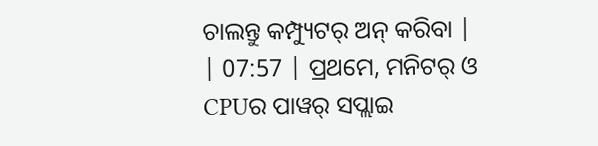ଚାଲନ୍ତୁ କମ୍ପ୍ୟୁଟର୍ ଅନ୍ କରିବା |
| 07:57 | ପ୍ରଥମେ, ମନିଟର୍ ଓ CPUର ପାୱର୍ ସପ୍ଲାଇ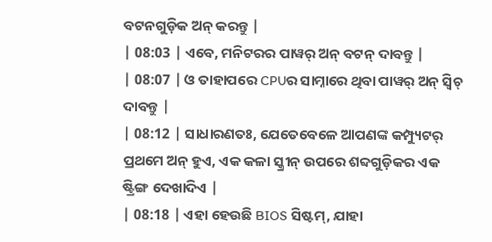ବଟନଗୁଡ଼ିକ ଅନ୍ କରନ୍ତୁ |
| 08:03 | ଏବେ, ମନିଟରର ପାୱର୍ ଅନ୍ ବଟନ୍ ଦାବନ୍ତୁ |
| 08:07 | ଓ ତାହାପରେ CPUର ସାମ୍ନାରେ ଥିବା ପାୱର୍ ଅନ୍ ସ୍ୱିଚ୍ ଦାବନ୍ତୁ |
| 08:12 | ସାଧାରଣତଃ, ଯେତେବେଳେ ଆପଣଙ୍କ କମ୍ପ୍ୟୁଟର୍ ପ୍ରଥମେ ଅନ୍ ହୁଏ, ଏକ କଳା ସ୍କ୍ରୀନ୍ ଉପରେ ଶବ୍ଦଗୁଡ଼ିକର ଏକ ଷ୍ଟ୍ରିଙ୍ଗ ଦେଖାଦିଏ |
| 08:18 | ଏହା ହେଉଛି BIOS ସିଷ୍ଟମ୍, ଯାହା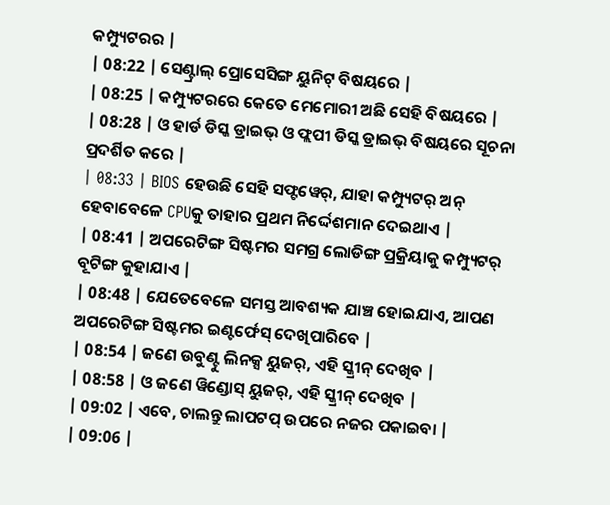କମ୍ପ୍ୟୁଟରର |
| 08:22 | ସେଣ୍ଟ୍ରାଲ୍ ପ୍ରୋସେସିଙ୍ଗ ୟୁନିଟ୍ ବିଷୟରେ |
| 08:25 | କମ୍ପ୍ୟୁଟରରେ କେତେ ମେମୋରୀ ଅଛି ସେହି ବିଷୟରେ |
| 08:28 | ଓ ହାର୍ଡ ଡିସ୍କ ଡ୍ରାଇଭ୍ ଓ ଫ୍ଲପୀ ଡିସ୍କ ଡ୍ରାଇଭ୍ ବିଷୟରେ ସୂଚନା ପ୍ରଦର୍ଶିତ କରେ |
| 08:33 | BIOS ହେଉଛି ସେହି ସଫ୍ଟୱେର୍, ଯାହା କମ୍ପ୍ୟୁଟର୍ ଅନ୍ ହେବାବେଳେ CPUକୁ ତାହାର ପ୍ରଥମ ନିର୍ଦ୍ଦେଶମାନ ଦେଇଥାଏ |
| 08:41 | ଅପରେଟିଙ୍ଗ ସିଷ୍ଟମର ସମଗ୍ର ଲୋଡିଙ୍ଗ ପ୍ରକ୍ରିୟାକୁ କମ୍ପ୍ୟୁଟର୍ ବୂଟିଙ୍ଗ କୁହାଯାଏ |
| 08:48 | ଯେତେବେଳେ ସମସ୍ତ ଆବଶ୍ୟକ ଯାଞ୍ଚ ହୋଇଯାଏ, ଆପଣ ଅପରେଟିଙ୍ଗ ସିଷ୍ଟମର ଇଣ୍ଟର୍ଫେସ୍ ଦେଖିପାରିବେ |
| 08:54 | ଜଣେ ଉବୁଣ୍ଟୁ ଲିନକ୍ସ ୟୁଜର୍, ଏହି ସ୍କ୍ରୀନ୍ ଦେଖିବ |
| 08:58 | ଓ ଜଣେ ୱିଣ୍ଡୋସ୍ ୟୁଜର୍, ଏହି ସ୍କ୍ରୀନ୍ ଦେଖିବ |
| 09:02 | ଏବେ, ଚାଲନ୍ତୁ ଲାପଟପ୍ ଉପରେ ନଜର ପକାଇବା |
| 09:06 |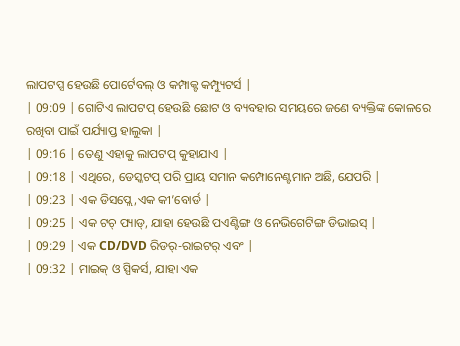ଲାପଟପ୍ସ ହେଉଛି ପୋର୍ଟେବଲ୍ ଓ କମ୍ପାକ୍ଟ କମ୍ପ୍ୟୁଟର୍ସ |
| 09:09 | ଗୋଟିଏ ଲାପଟପ୍ ହେଉଛି ଛୋଟ ଓ ବ୍ୟବହାର ସମୟରେ ଜଣେ ବ୍ୟକ୍ତିଙ୍କ କୋଳରେ ରଖିବା ପାଇଁ ପର୍ଯ୍ୟାପ୍ତ ହାଲୁକା |
| 09:16 | ତେଣୁ ଏହାକୁ ଲାପଟପ୍ କୁହାଯାଏ |
| 09:18 | ଏଥିରେ, ଡେସ୍କଟପ୍ ପରି ପ୍ରାୟ ସମାନ କମ୍ପୋନେଣ୍ଟମାନ ଅଛି, ଯେପରି |
| 09:23 | ଏକ ଡିସପ୍ଲେ,ଏକ କୀ’ବୋର୍ଡ |
| 09:25 | ଏକ ଟଚ୍ ପ୍ୟାଡ୍, ଯାହା ହେଉଛି ପଏଣ୍ଟିଙ୍ଗ ଓ ନେଭିଗେଟିଙ୍ଗ ଡିଭାଇସ୍ |
| 09:29 | ଏକ CD/DVD ରିଡର୍-ରାଇଟର୍ ଏବଂ |
| 09:32 | ମାଇକ୍ ଓ ସ୍ପିକର୍ସ, ଯାହା ଏକ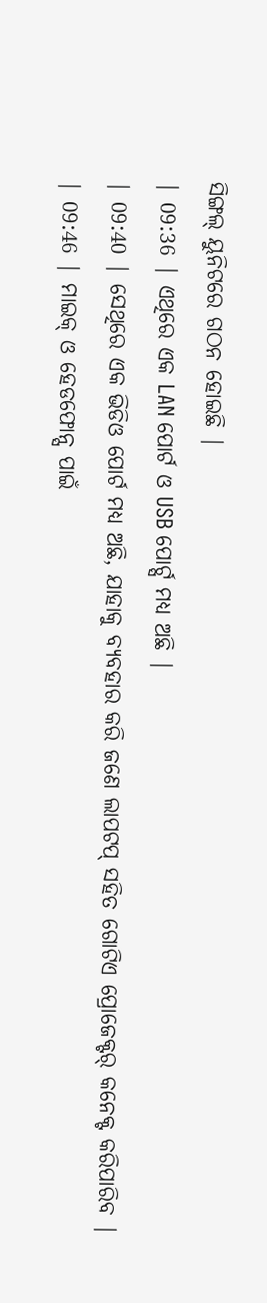ସିଙ୍ଗଲ୍ ୟୁନିଟରେ ଗଠନ ହୋଇଛି |
| 09:36 | ଏଥିରେ ଏକ LAN ପୋର୍ଟ ଓ USB ପୋର୍ଟ୍ସ ମଧ୍ୟ ଅଛି |
| 09:40 | ସେଥିରେ ଏକ ଭିଡିଓ ପୋର୍ଟ ମଧ୍ୟ ଅଛି, ଯାହାକୁ ବ୍ୟବହାର କରି ଜଣେ ଲାପଟପ୍ ସହିତ ଗୋଟିଏ ପ୍ରୋଜେକ୍ଟର୍ କନେକ୍ଟ କରିପାରିବ |
| 09:46 | ମାଇକ୍ ଓ ହେଡଫୋନ୍ସ ପାଇଁ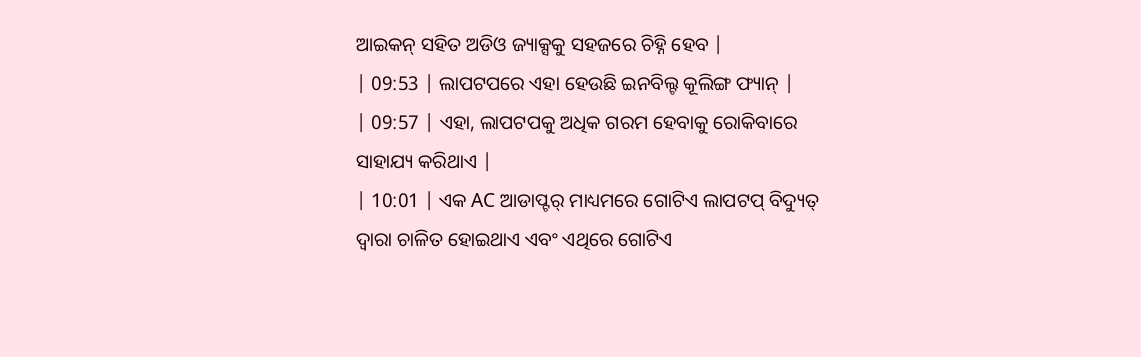ଆଇକନ୍ ସହିତ ଅଡିଓ ଜ୍ୟାକ୍ସକୁ ସହଜରେ ଚିହ୍ନି ହେବ |
| 09:53 | ଲାପଟପରେ ଏହା ହେଉଛି ଇନବିଲ୍ଟ କୂଲିଙ୍ଗ ଫ୍ୟାନ୍ |
| 09:57 | ଏହା, ଲାପଟପକୁ ଅଧିକ ଗରମ ହେବାକୁ ରୋକିବାରେ ସାହାଯ୍ୟ କରିଥାଏ |
| 10:01 | ଏକ AC ଆଡାପ୍ଟର୍ ମାଧ୍ୟମରେ ଗୋଟିଏ ଲାପଟପ୍ ବିଦ୍ୟୁତ୍ ଦ୍ୱାରା ଚାଳିତ ହୋଇଥାଏ ଏବଂ ଏଥିରେ ଗୋଟିଏ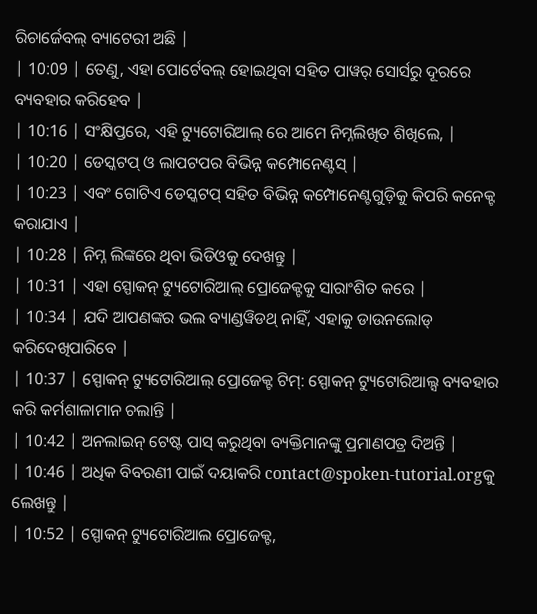ରିଚାର୍ଜେବଲ୍ ବ୍ୟାଟେରୀ ଅଛି |
| 10:09 | ତେଣୁ, ଏହା ପୋର୍ଟେବଲ୍ ହୋଇଥିବା ସହିତ ପାୱର୍ ସୋର୍ସରୁ ଦୂରରେ ବ୍ୟବହାର କରିହେବ |
| 10:16 | ସଂକ୍ଷିପ୍ତରେ, ଏହି ଟ୍ୟୁଟୋରିଆଲ୍ ରେ ଆମେ ନିମ୍ନଲିଖିତ ଶିଖିଲେ, |
| 10:20 | ଡେସ୍କଟପ୍ ଓ ଲାପଟପର ବିଭିନ୍ନ କମ୍ପୋନେଣ୍ଟସ୍ |
| 10:23 | ଏବଂ ଗୋଟିଏ ଡେସ୍କଟପ୍ ସହିତ ବିଭିନ୍ନ କମ୍ପୋନେଣ୍ଟଗୁଡ଼ିକୁ କିପରି କନେକ୍ଟ କରାଯାଏ |
| 10:28 | ନିମ୍ନ ଲିଙ୍କରେ ଥିବା ଭିଡିଓକୁ ଦେଖନ୍ତୁ |
| 10:31 | ଏହା ସ୍ପୋକନ୍ ଟ୍ୟୁଟୋରିଆଲ୍ ପ୍ରୋଜେକ୍ଟକୁ ସାରାଂଶିତ କରେ |
| 10:34 | ଯଦି ଆପଣଙ୍କର ଭଲ ବ୍ୟାଣ୍ଡୱିଡଥ୍ ନାହିଁ, ଏହାକୁ ଡାଉନଲୋଡ୍ କରିଦେଖିପାରିବେ |
| 10:37 | ସ୍ପୋକନ୍ ଟ୍ୟୁଟୋରିଆଲ୍ ପ୍ରୋଜେକ୍ଟ ଟିମ୍: ସ୍ପୋକନ୍ ଟ୍ୟୁଟୋରିଆଲ୍ସ ବ୍ୟବହାର କରି କର୍ମଶାଳାମାନ ଚଲାନ୍ତି |
| 10:42 | ଅନଲାଇନ୍ ଟେଷ୍ଟ ପାସ୍ କରୁଥିବା ବ୍ୟକ୍ତିମାନଙ୍କୁ ପ୍ରମାଣପତ୍ର ଦିଅନ୍ତି |
| 10:46 | ଅଧିକ ବିବରଣୀ ପାଇଁ ଦୟାକରି contact@spoken-tutorial.orgକୁ ଲେଖନ୍ତୁ |
| 10:52 | ସ୍ପୋକନ୍ ଟ୍ୟୁଟୋରିଆଲ ପ୍ରୋଜେକ୍ଟ,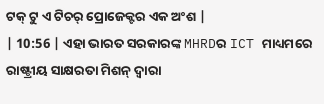ଟକ୍ ଟୁ ଏ ଟିଚର୍ ପ୍ରୋଜେକ୍ଟର ଏକ ଅଂଶ |
| 10:56 | ଏହା ଭାରତ ସରକାରଙ୍କ MHRDର ICT ମାଧ୍ୟମରେ ରାଷ୍ଟ୍ରୀୟ ସାକ୍ଷରତା ମିଶନ୍ ଦ୍ୱାରା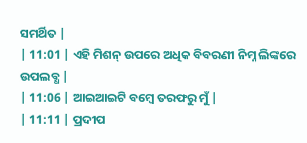ସମର୍ଥିତ |
| 11:01 | ଏହି ମିଶନ୍ ଉପରେ ଅଧିକ ବିବରଣୀ ନିମ୍ନ ଲିଙ୍କରେ ଉପଲବ୍ଧ |
| 11:06 | ଆଇଆଇଟି ବମ୍ୱେ ତରଫରୁ ମୁଁ |
| 11:11 | ପ୍ରଦୀପ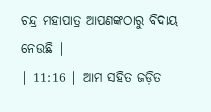ଚନ୍ଦ୍ର ମହାପାତ୍ର ଆପଣଙ୍କଠାରୁ ବିଦାୟ ନେଉଛି |
| 11:16 | ଆମ ସହିତ ଜଡ଼ିତ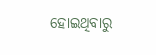ହୋଇଥିବାରୁ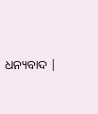ଧନ୍ୟବାଦ |